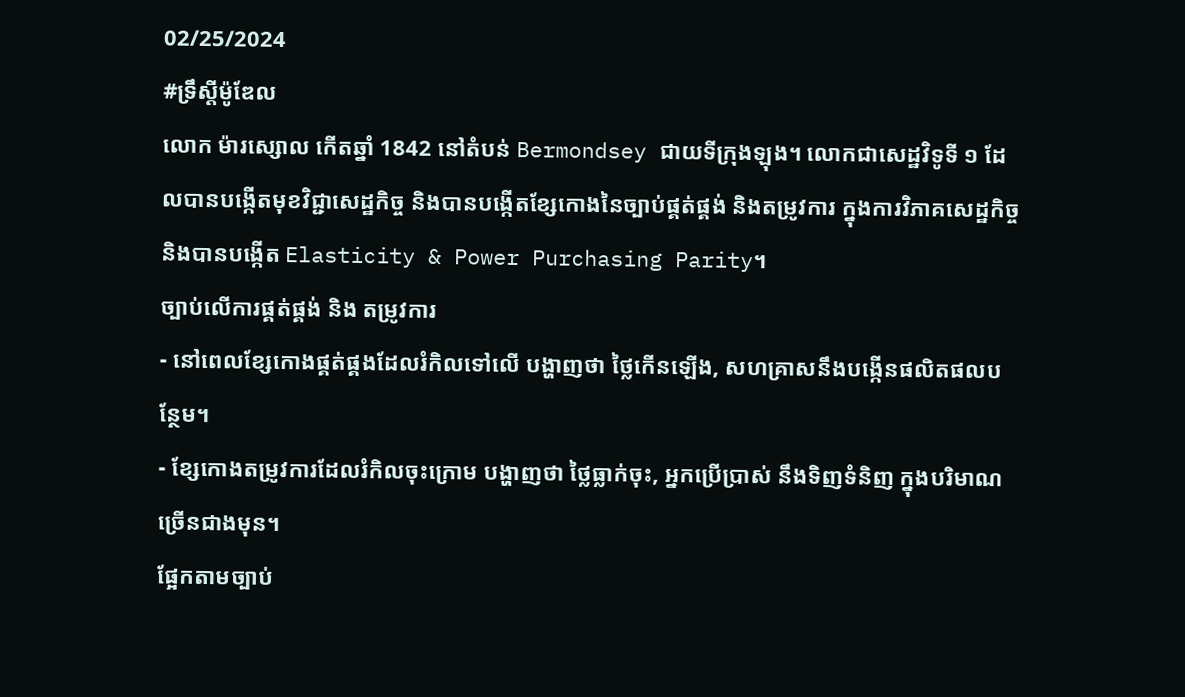02/25/2024
#ទ្រឹស្ដីម៉ូឌែល
លោក ម៉ារស្សោល កើតឆ្នាំ 1842 នៅតំបន់ Bermondsey ជាយទីក្រុងឡុង។ លោកជាសេដ្ឋវិទូទី ១ ដែលបានបង្កើតមុខវិជ្ជាសេដ្ឋកិច្ច និងបានបង្កើតខ្សែកោងនៃច្បាប់ផ្គត់ផ្គង់ និងតម្រូវការ ក្នុងការវិភាគសេដ្ឋកិច្ច និងបានបង្កើត Elasticity & Power Purchasing Parity។
ច្បាប់លើការផ្គត់ផ្គង់ និង តម្រូវការ
- នៅពេលខ្សែកោងផ្គត់ផ្គងដែលរំកិលទៅលើ បង្ហាញថា ថ្លៃកើនឡើង, សហគ្រាសនឹងបង្កើនផលិតផលបន្ថែម។
- ខ្សែកោងតម្រូវការដែលរំកិលចុះក្រោម បង្ហាញថា ថ្លៃធ្លាក់ចុះ, អ្នកប្រើប្រាស់ នឹងទិញទំនិញ ក្នុងបរិមាណច្រើនជាងមុន។
ផ្អែកតាមច្បាប់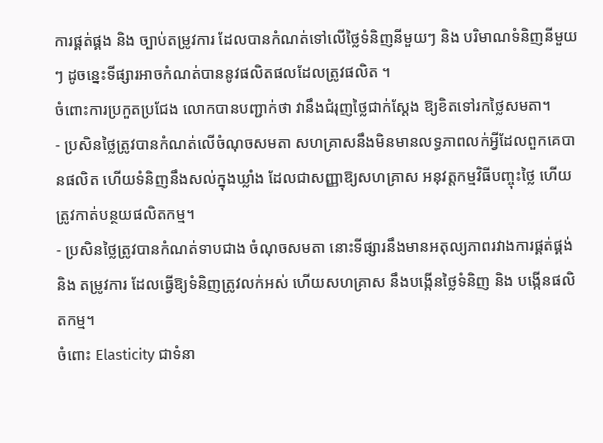ការផ្គត់ផ្គង និង ច្បាប់តម្រូវការ ដែលបានកំណត់ទៅលើថ្លៃទំនិញនីមួយៗ និង បរិមាណទំនិញនីមួយៗ ដូចន្នេះទីផ្សារអាចកំណត់បាននូវផលិតផលដែលត្រូវផលិត ។
ចំពោះការប្រកួតប្រជែង លោកបានបញ្ជាក់ថា វានឹងជំរុញថ្លៃជាក់ស្តែង ឱ្យខិតទៅរកថ្លៃសមតា។
- ប្រសិនថ្លៃត្រូវបានកំណត់លើចំណុចសមតា សហគ្រាសនឹងមិនមានលទ្ធភាពលក់អ្វីដែលពួកគេបានផលិត ហើយទំនិញនឹងសល់ក្នុងឃ្លាំង ដែលជាសញ្ញាឱ្យសហគ្រាស អនុវត្តកម្មវិធីបញ្ចុះថ្លៃ ហើយត្រូវកាត់បន្ថយផលិតកម្ម។
- ប្រសិនថ្លៃត្រូវបានកំណត់ទាបជាង ចំណុចសមតា នោះទីផ្សារនឹងមានអតុល្យភាពរវាងការផ្គត់ផ្គង់ និង តម្រូវការ ដែលធ្វើឱ្យទំនិញត្រូវលក់អស់ ហើយសហគ្រាស នឹងបង្កើនថ្លៃទំនិញ និង បង្កើនផលិតកម្ម។
ចំពោះ Elasticity ជាទំនា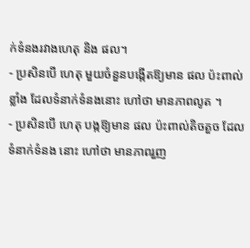ក់ទំនងរវាងហេតុ និង ផល។
- ប្រសិនបើ ហេតុ មួយចំនួនបង្កើតឱ្យមាន ផល ប៉ះពាល់ខ្លាំង ដែលទំនាក់ទំនងនោះ ហៅថា មានភាពលូត ។
- ប្រសិនបើ ហេតុ បង្កឱ្យមាន ផល ប៉ះពាល់តិចតួច ដែលទំនាក់ទំនង នោះ ហៅថា មានភាពរួញ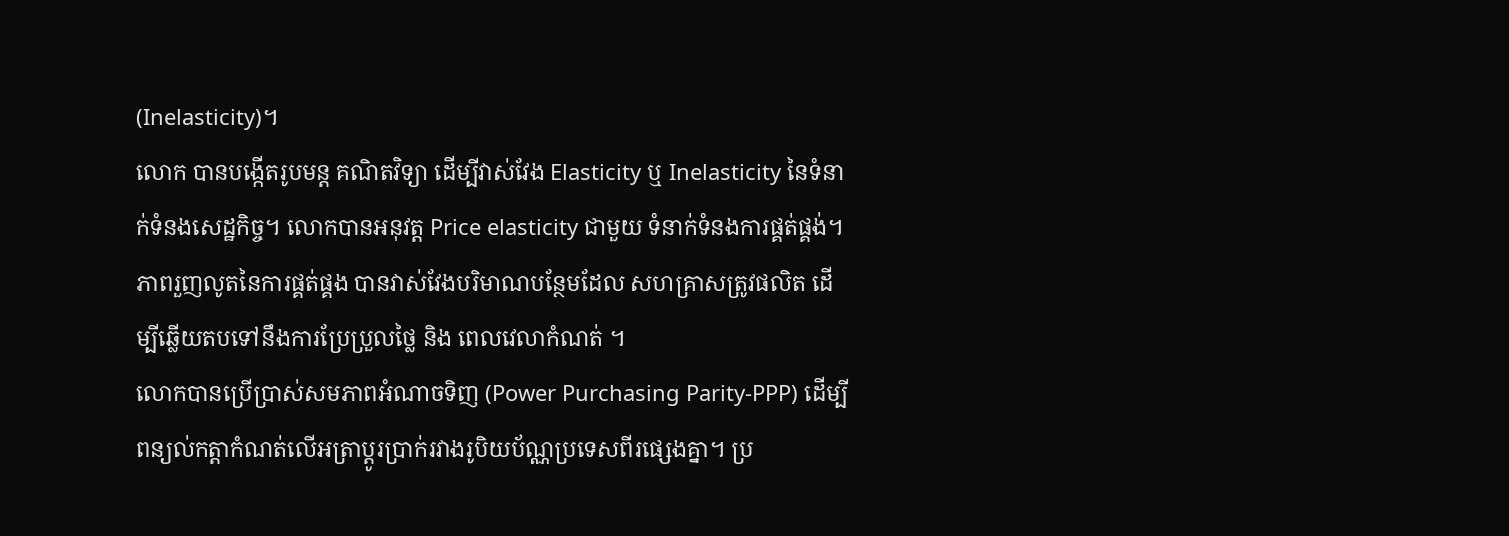(Inelasticity)។
លោក បានបង្កើតរូបមន្ត គណិតវិទ្យា ដើម្បីវាស់វែង Elasticity ឬ Inelasticity នៃទំនាក់ទំនងសេដ្ឋកិច្ច។ លោកបានអនុវត្ត Price elasticity ជាមួយ ទំនាក់ទំនងការផ្គត់ផ្គង់។ ភាពរួញលូតនៃការផ្គត់ផ្គង បានវាស់វែងបរិមាណបន្ថែមដែល សហគ្រាសត្រូវផលិត ដើម្បីឆ្លើយតបទៅនឹងការប្រែប្រួលថ្លៃ និង ពេលវេលាកំណត់ ។
លោកបានប្រើប្រាស់សមភាពអំណាចទិញ (Power Purchasing Parity-PPP) ដើម្បីពន្យល់កត្តាកំណត់លើអត្រាប្ដូរប្រាក់រវាងរូបិយប័ណ្ណប្រទេសពីរផ្សេងគ្នា។ ប្រ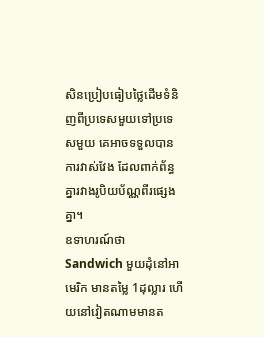សិនប្រៀបធៀបថ្លៃដើមទំនិញពីប្រទេសមួយទៅប្រទេសមួយ គេអាចទទួលបានការវាស់វែង ដែលពាក់ព័ន្ធគ្នារវាងរូបិយប័ណ្ណពីរផ្សេងគ្នា។
ឧទាហរណ៍ថា Sandwich មួយដុំនៅអាមេរិក មានតម្លៃ 1ដុល្លារ ហើយនៅវៀតណាមមានត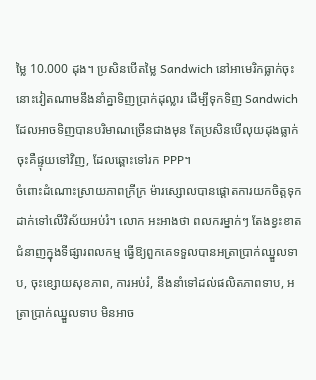ម្លៃ 10.000 ដុង។ ប្រសិនបើតម្លៃ Sandwich នៅអាមេរិកធ្លាក់ចុះ នោះវៀតណាមនឹងនាំគ្នាទិញប្រាក់ដុល្លារ ដើម្បីទុកទិញ Sandwich ដែលអាចទិញបានបរិមាណច្រើនជាងមុន តែប្រសិនបើលុយដុងធ្លាក់ចុះគឺផ្ទុយទៅវិញ, ដែលឆ្ពោះទៅរក PPP។
ចំពោះដំណោះស្រាយភាពក្រីក្រ ម៉ារស្សោលបានផ្ដោតការយកចិត្តទុកដាក់ទៅលើវិស័យអប់រំ។ លោក អះអាងថា ពលករម្នាក់ៗ តែងខ្វះខាតជំនាញក្នុងទីផ្សារពលកម្ម ធ្វើឱ្យពួកគេទទួលបានអត្រាប្រាក់ឈ្នួលទាប, ចុះខ្សោយសុខភាព, ការអប់រំ, នឹងនាំទៅដល់ផលិតភាពទាប, អត្រាប្រាក់ឈ្នួលទាប មិនអាច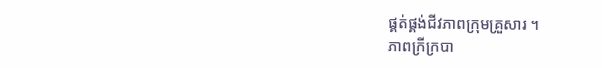ផ្គត់ផ្គង់ជីវភាពក្រុមគ្រួសារ ។
ភាពក្រីក្របា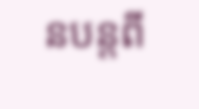នបន្តពី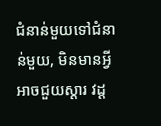ជំនាន់មួយទៅជំនាន់មួយ, មិនមានអ្វីអាចជួយស្ដារ វដ្ដ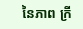នៃភាព ក្រី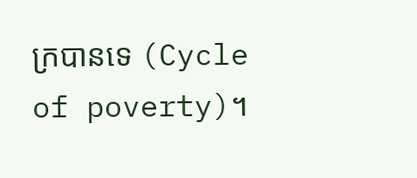ក្របានទេ (Cycle of poverty)។